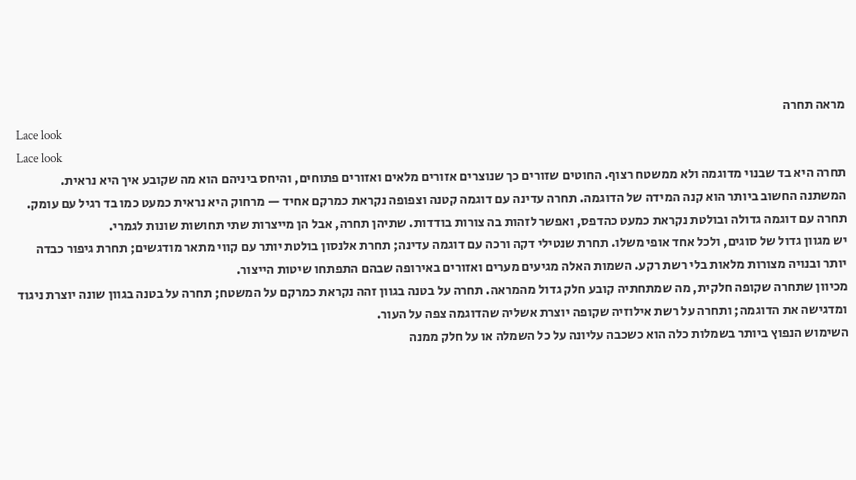מראה תחרה
Lace look
Lace look
תחרה היא בד שבנוי מדוגמה ולא ממשטח רצוף. החוטים שזורים כך שנוצרים אזורים מלאים ואזורים פתוחים, והיחס ביניהם הוא מה שקובע איך היא נראית.
המשתנה החשוב ביותר הוא קנה המידה של הדוגמה. תחרה עדינה עם דוגמה קטנה וצפופה נקראת כמרקם אחיד — מרחוק היא נראית כמעט כמו בד רגיל עם עומק. תחרה עם דוגמה גדולה ובולטת נקראת כמעט כהדפס, ואפשר לזהות בה צורות בודדות. שתיהן תחרה, אבל הן מייצרות שתי תחושות שונות לגמרי.
יש מגוון גדול של סוגים, ולכל אחד אופי משלו. תחרת שנטילי דקה ורכה עם דוגמה עדינה; תחרת אלנסון בולטת יותר עם קווי מתאר מודגשים; תחרת גיפור כבדה יותר ובנויה מצורות מלאות בלי רשת רקע. השמות האלה מגיעים מערים ואזורים באירופה שבהם התפתחו שיטות הייצור.
מכיוון שתחרה שקופה חלקית, מה שמתחתיה קובע חלק גדול מהמראה. תחרה על בטנה בגוון זהה נקראת כמרקם על המשטח; תחרה על בטנה בגוון שונה יוצרת ניגוד ומדגישה את הדוגמה; ותחרה על רשת אילוזיה שקופה יוצרת אשליה שהדוגמה צפה על העור.
השימוש הנפוץ ביותר בשמלות כלה הוא כשכבה עליונה על כל השמלה או על חלק ממנה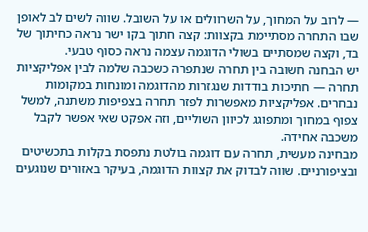— לרוב על המחוך, על השרוולים או על השובל. שווה לשים לב לאופן שבו התחרה מסתיימת בקצוות: קצה חתוך בקו ישר נראה כחיתוך של בד, וקצה שמסתיים בשולי הדוגמה עצמה נראה כסוף טבעי.
יש הבחנה חשובה בין תחרה שנתפרה כשכבה שלמה לבין אפליקציות תחרה — חתיכות בודדות שנגזרות מהדוגמה ומונחות במקומות נבחרים. אפליקציות מאפשרות לפזר תחרה בצפיפות משתנה, למשל צפוף במחוך ומתפוגג לכיוון השוליים, וזה אפקט שאי אפשר לקבל משכבה אחידה.
מבחינה מעשית, תחרה עם דוגמה בולטת נתפסת בקלות בתכשיטים ובציפורניים. שווה לבדוק את קצוות הדוגמה, בעיקר באזורים שנוגעים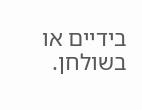בידיים או בשולחן.